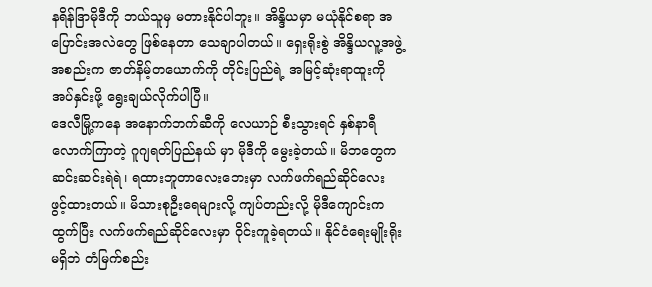နရိန်ဒြာမိုဒီကို ဘယ်သူမှ မတားနိုင်ပါဘူး။ အိန္ဒိယမှာ မယုံနိုင်စရာ အပြောင်းအလဲတွေ ဖြစ်နေတာ သေချာပါတယ်။ ရှေးရိုးစွဲ အိန္ဒိယလူ့အဖွဲ့အစည်းက ဇာတ်နိမ့်တယောက်ကို တိုင်းပြည်ရဲ့ အမြင့်ဆုံးရာထူးကို အပ်နှင်းဖို့ ရွေးချယ်လိုက်ပါပြီ။
ဒေလီမြို့ကနေ အနောက်ဘက်ဆီကို လေယာဉ် စီးသွားရင် နှစ်နာရီလောက်ကြာတဲ့ ဂူဂျရတ်ပြည်နယ် မှာ မိုဒီကို မွေးခဲ့တယ်။ မိဘတွေက ဆင်းဆင်းရဲရဲ၊ ရထားဘူတာလေးဘေးမှာ လက်ဖက်ရည်ဆိုင်လေး ဖွင့်ထားတယ်။ မိသားစုဦးရေများလို့ ကျပ်တည်းလို့ မိုဒီကျောင်းက ထွက်ပြီး လက်ဖက်ရည်ဆိုင်လေးမှာ ဝိုင်းကူခဲ့ရတယ်။ နိုင်ငံရေးမျိုးရိုးမရှိဘဲ တံမြက်စည်း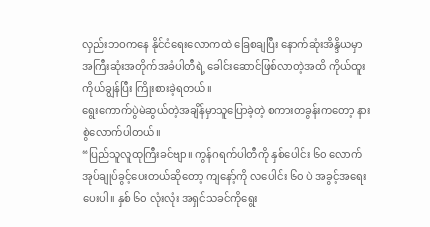လှည်းဘဝကနေ နိုင်ငံရေးလောကထဲ ခြေစချပြီး နောက်ဆုံးအိန္ဒိယမှာ အကြီးဆုံးအတိုက်အခံပါတီရဲ့ ခေါင်းဆောင်ဖြစ်လာတဲ့အထိ ကိုယ်ထူးကိုယ်ချွန်ပြီး ကြိုးစားခဲ့ရတယ်။
ရွေးကောက်ပွဲမဲဆွယ်တဲ့အချိန်မှာသူပြောခဲ့တဲ့ စကားတခွန်းကတော့ နားစွဲလောက်ပါတယ်။
“ပြည်သူလူထုကြီးခင်ဗျာ။ ကွန်ဂရက်ပါတီကို နှစ်ပေါင်း ၆၀ လောက် အုပ်ချုပ်ခွင့်ပေးတယ်ဆိုတော့ ကျနော့်ကို လပေါင်း ၆၀ ပဲ အခွင့်အရေးပေးပါ။ နှစ် ၆၀ လုံးလုံး အရှင်သခင်ကိုရွေး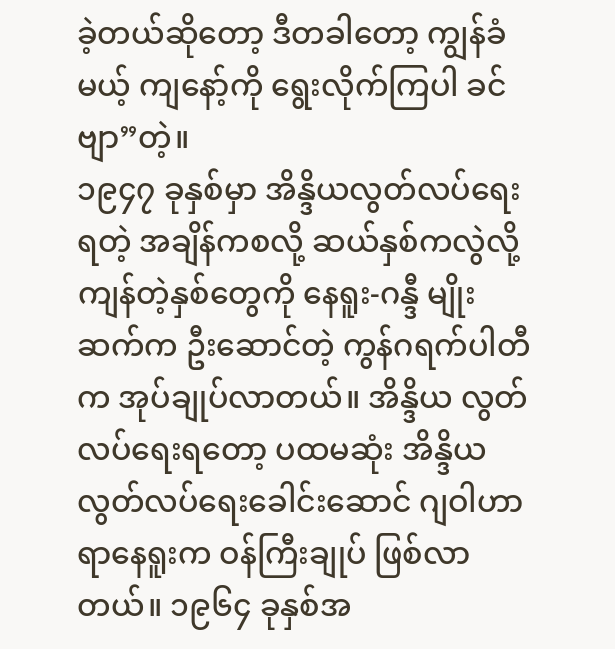ခဲ့တယ်ဆိုတော့ ဒီတခါတော့ ကျွန်ခံမယ့် ကျနော့်ကို ရွေးလိုက်ကြပါ ခင်ဗျာ”တဲ့။
၁၉၄၇ ခုနှစ်မှာ အိန္ဒိယလွတ်လပ်ရေးရတဲ့ အချိန်ကစလို့ ဆယ်နှစ်ကလွဲလို့ ကျန်တဲ့နှစ်တွေကို နေရူး-ဂန္ဒီ မျိုးဆက်က ဦးဆောင်တဲ့ ကွန်ဂရက်ပါတီက အုပ်ချုပ်လာတယ်။ အိန္ဒိယ လွတ်လပ်ရေးရတော့ ပထမဆုံး အိန္ဒိယ လွတ်လပ်ရေးခေါင်းဆောင် ဂျဝါဟာရာနေရူးက ဝန်ကြီးချုပ် ဖြစ်လာတယ်။ ၁၉၆၄ ခုနှစ်အ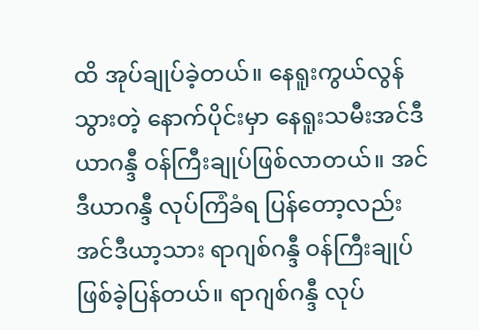ထိ အုပ်ချုပ်ခဲ့တယ်။ နေရူးကွယ်လွန် သွားတဲ့ နောက်ပိုင်းမှာ နေရူးသမီးအင်ဒီယာဂန္ဒီ ဝန်ကြီးချုပ်ဖြစ်လာတယ်။ အင်ဒီယာဂန္ဒီ လုပ်ကြံခံရ ပြန်တော့လည်း အင်ဒီယာ့သား ရာဂျစ်ဂန္ဒီ ဝန်ကြီးချုပ် ဖြစ်ခဲ့ပြန်တယ်။ ရာဂျစ်ဂန္ဒီ လုပ်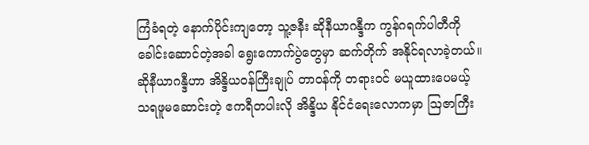ကြံခံရတဲ့ နောက်ပိုင်းကျတော့ သူ့ဇနီး ဆိုနီယာဂန္ဒီက ကွန်ဂရက်ပါတီကို ခေါင်းဆောင်တဲ့အခါ ရွေးကောက်ပွဲတွေမှာ ဆက်တိုက် အနိုင်ရလာခဲ့တယ်။ ဆိုနီယာဂန္ဒီဟာ အိန္ဒိယဝန်ကြီးချုပ် တာဝန်ကို တရားဝင် မယူထားပေမယ့် သရဖူမဆောင်းတဲ့ ဧကရီတပါးလို အိန္ဒိယ နိုင်ငံရေးလောကမှာ ဩဇာကြီး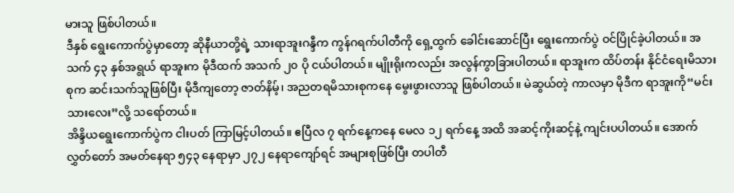မားသူ ဖြစ်ပါတယ်။
ဒီနှစ် ရွေးကောက်ပွဲမှာတော့ ဆိုနီယာတို့ရဲ့ သားရာအူးဂန္ဒီက ကွန်ဂရက်ပါတီကို ရှေ့ထွက် ခေါင်းဆောင်ပြီး ရွေးကောက်ပွဲ ဝင်ပြိုင်ခဲ့ပါတယ်။ အသက် ၄၃ နှစ်အရွယ် ရာအူးက မိုဒီထက် အသက် ၂၀ ပို ငယ်ပါတယ်။ မျိုးရိုးကလည်း အလွန်ကွာခြားပါတယ်။ ရာအူးက ထိပ်တန်း နိုင်ငံရေးမိသားစုက ဆင်းသက်သူဖြစ်ပြီး မိုဒီကျတော့ ဇာတ်နိမ့်၊ အညတရမိသားစုကနေ မွေးဖွားလာသူ ဖြစ်ပါတယ်။ မဲဆွယ်တဲ့ ကာလမှာ မိုဒီက ရာအူးကို“မင်းသားလေး”လို့ သရော်တယ်။
အိန္ဒိယရွေးကောက်ပွဲက ငါးပတ် ကြာမြင့်ပါတယ်။ ဧပြီလ ၇ ရက်နေ့ကနေ မေလ ၁၂ ရက်နေ့ အထိ အဆင့်ကိုးဆင့်နဲ့ ကျင်းပပါတယ်။ အောက်လွှတ်တော် အမတ်နေရာ ၅၄၃ နေရာမှာ ၂၇၂ နေရာကျော်ရင် အများစုဖြစ်ပြီး တပါတီ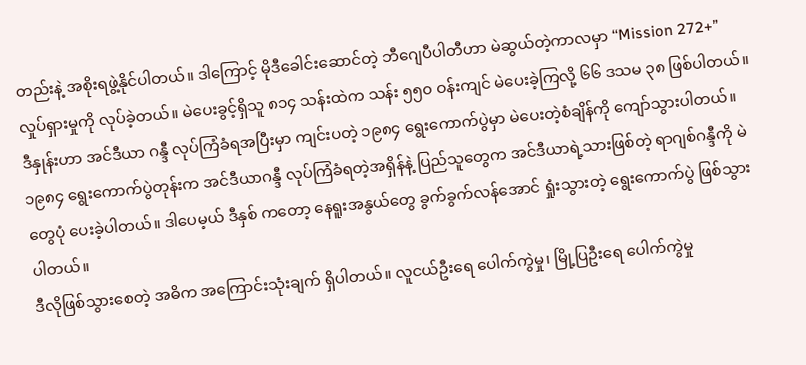တည်းနဲ့ အစိုးရဖွဲ့နိုင်ပါတယ်။ ဒါကြောင့် မိုဒီခေါင်းဆောင်တဲ့ ဘီဂျေပီပါတီဟာ မဲဆွယ်တဲ့ကာလမှာ ‘‘Mission 272+” လှုပ်ရှားမှုကို လုပ်ခဲ့တယ်။ မဲပေးခွင့်ရှိသူ ၈၁၄ သန်းထဲက သန်း ၅၅၀ ဝန်းကျင် မဲပေးခဲ့ကြလို့ ၆၆ ဒသမ ၃၈ ဖြစ်ပါတယ်။ ဒီနှုန်းဟာ အင်ဒီယာ ဂန္ဒီ လုပ်ကြံခံရအပြီးမှာ ကျင်းပတဲ့ ၁၉၈၄ ရွေးကောက်ပွဲမှာ မဲပေးတဲ့စံချိန်ကို ကျော်သွားပါတယ်။ ၁၉၈၄ ရွေးကောက်ပွဲတုန်းက အင်ဒီယာဂန္ဒီ လုပ်ကြံခံရတဲ့အရှိန်နဲ့ ပြည်သူတွေက အင်ဒီယာရဲ့သားဖြစ်တဲ့ ရာဂျစ်ဂန္ဒီကို မဲတွေပုံ ပေးခဲ့ပါတယ်။ ဒါပေမ့ယ် ဒီနှစ် ကတော့ နေရူးအနွယ်တွေ ခွက်ခွက်လန်အောင် ရှုံးသွားတဲ့ ရွေးကောက်ပွဲ ဖြစ်သွားပါတယ်။
ဒီလိုဖြစ်သွားစေတဲ့ အဓိက အကြောင်းသုံးချက် ရှိပါတယ်။ လူငယ်ဦးရေ ပေါက်ကွဲမှု၊ မြို့ပြဦးရေ ပေါက်ကွဲမှု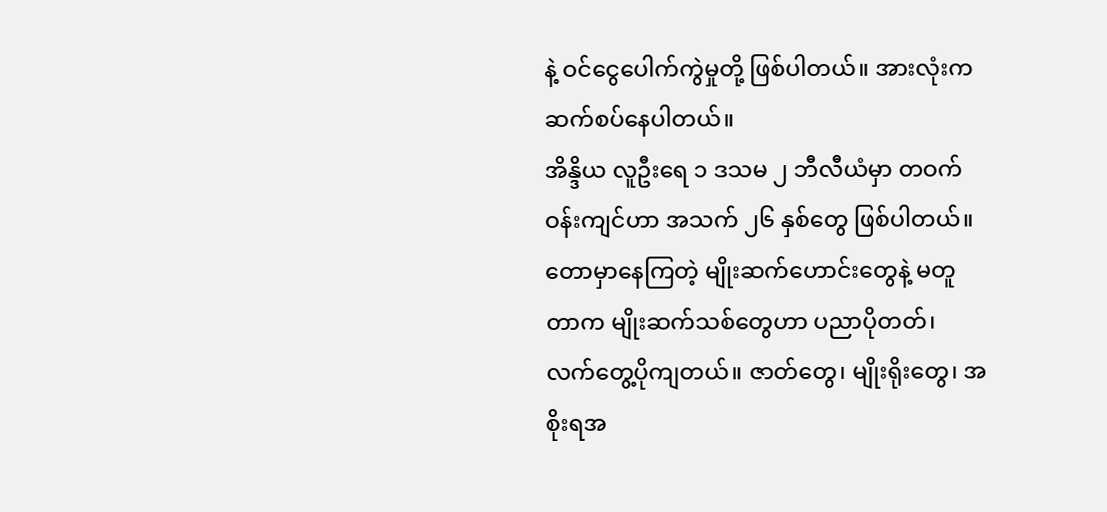နဲ့ ဝင်ငွေပေါက်ကွဲမှုတို့ ဖြစ်ပါတယ်။ အားလုံးက ဆက်စပ်နေပါတယ်။
အိန္ဒိယ လူဦးရေ ၁ ဒသမ ၂ ဘီလီယံမှာ တဝက်ဝန်းကျင်ဟာ အသက် ၂၆ နှစ်တွေ ဖြစ်ပါတယ်။ တောမှာနေကြတဲ့ မျိုးဆက်ဟောင်းတွေနဲ့ မတူတာက မျိုးဆက်သစ်တွေဟာ ပညာပိုတတ်၊ လက်တွေ့ပိုကျတယ်။ ဇာတ်တွေ၊ မျိုးရိုးတွေ၊ အစိုးရအ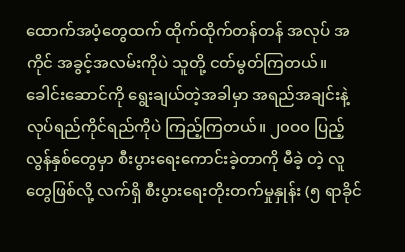ထောက်အပံ့တွေထက် ထိုက်ထိုက်တန်တန် အလုပ် အကိုင် အခွင့်အလမ်းကိုပဲ သူတို့ ငတ်မွတ်ကြတယ်။ ခေါင်းဆောင်ကို ရွေးချယ်တဲ့အခါမှာ အရည်အချင်းနဲ့ လုပ်ရည်ကိုင်ရည်ကိုပဲ ကြည့်ကြတယ်။ ၂၀ဝ၀ ပြည့်လွန်နှစ်တွေမှာ စီးပွားရေးကောင်းခဲ့တာကို မီခဲ့ တဲ့ လူတွေဖြစ်လို့ လက်ရှိ စီးပွားရေးတိုးတက်မှုနှုန်း (၅ ရာခိုင်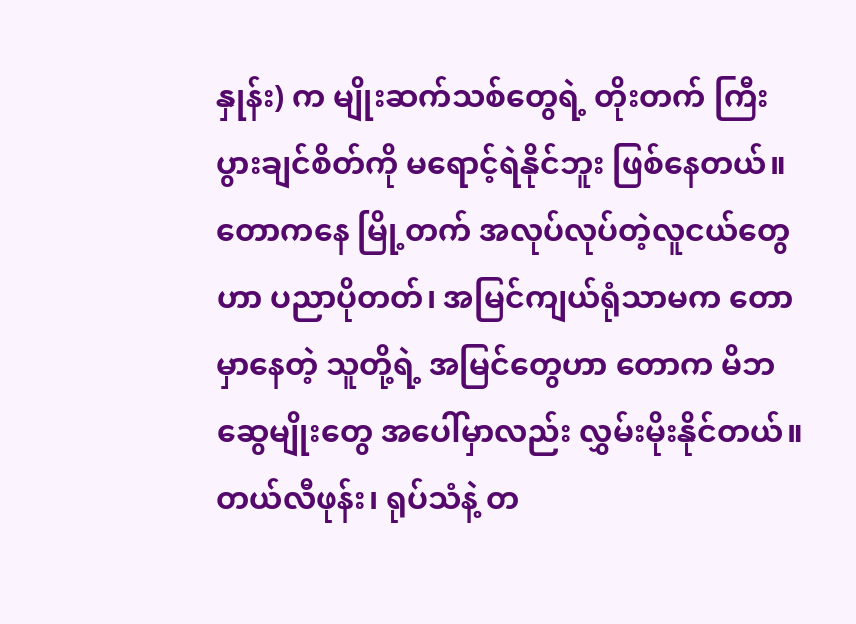နှုန်း) က မျိုးဆက်သစ်တွေရဲ့ တိုးတက် ကြီးပွားချင်စိတ်ကို မရောင့်ရဲနိုင်ဘူး ဖြစ်နေတယ်။ တောကနေ မြို့တက် အလုပ်လုပ်တဲ့လူငယ်တွေဟာ ပညာပိုတတ်၊ အမြင်ကျယ်ရုံသာမက တောမှာနေတဲ့ သူတို့ရဲ့ အမြင်တွေဟာ တောက မိဘဆွေမျိုးတွေ အပေါ်မှာလည်း လွှမ်းမိုးနိုင်တယ်။ တယ်လီဖုန်း၊ ရုပ်သံနဲ့ တ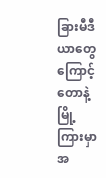ခြားမီဒီယာတွေကြောင့် တောနဲ့မြို့ ကြားမှာ အ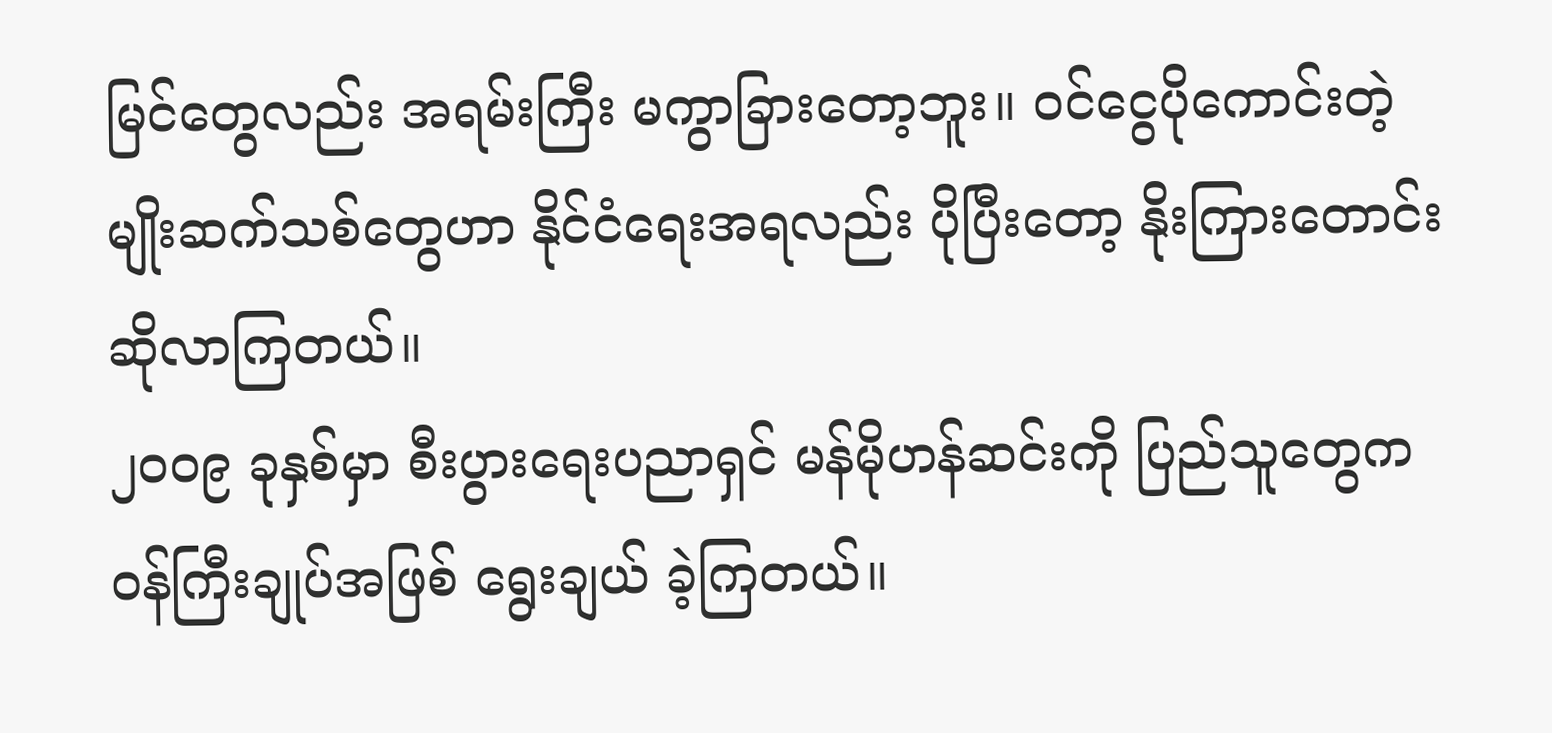မြင်တွေလည်း အရမ်းကြီး မကွာခြားတော့ဘူး။ ဝင်ငွေပိုကောင်းတဲ့ မျိုးဆက်သစ်တွေဟာ နိုင်ငံရေးအရလည်း ပိုပြီးတော့ နိုးကြားတောင်းဆိုလာကြတယ်။
၂၀ဝ၉ ခုနှစ်မှာ စီးပွားရေးပညာရှင် မန်မိုဟန်ဆင်းကို ပြည်သူတွေက ဝန်ကြီးချုပ်အဖြစ် ရွေးချယ် ခဲ့ကြတယ်။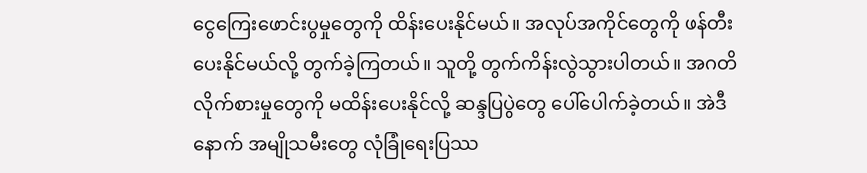ငွေကြေးဖောင်းပွမှုတွေကို ထိန်းပေးနိုင်မယ်။ အလုပ်အကိုင်တွေကို ဖန်တီးပေးနိုင်မယ်လို့ တွက်ခဲ့ကြတယ်။ သူတို့ တွက်ကိန်းလွဲသွားပါတယ်။ အဂတိလိုက်စားမှုတွေကို မထိန်းပေးနိုင်လို့ ဆန္ဒပြပွဲတွေ ပေါ်ပေါက်ခဲ့တယ်။ အဲဒီနောက် အမျိုသမီးတွေ လုံခြုံရေးပြဿ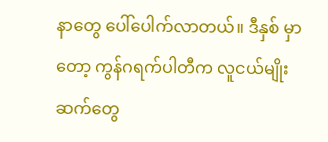နာတွေ ပေါ်ပေါက်လာတယ်။ ဒီနှစ် မှာတော့ ကွန်ဂရက်ပါတီက လူငယ်မျိုးဆက်တွေ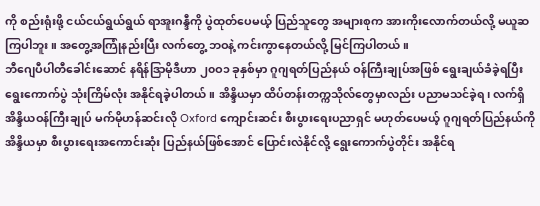ကို စည်းရုံးဖို့ ငယ်ငယ်ရွယ်ရွယ် ရာအူးဂန္ဒီကို ပွဲထုတ်ပေမယ့် ပြည်သူတွေ အများစုက အားကိုးလောက်တယ်လို့ မယူဆကြပါဘူး။ အတွေ့အကြုံနည်းပြီး လက်တွေ့ ဘဝနဲ့ ကင်းကွာနေတယ်လို့ မြင်ကြပါတယ်။
ဘီဂျေပီပါတီခေါင်းဆောင် နရိန်ဒြာမိုဒီဟာ ၂၀ဝ၁ ခုနှစ်မှာ ဂူဂျရတ်ပြည်နယ် ဝန်ကြီးချုပ်အဖြစ် ရွေးချယ်ခံခဲ့ရပြီး ရွေးကောက်ပွဲ သုံးကြိမ်လုံး အနိုင်ရခဲ့ပါတယ်။ အိန္ဒိယမှာ ထိပ်တန်းတက္ကသိုလ်တွေမှာလည်း ပညာမသင်ခဲ့ရ၊ လက်ရှိ အိန္ဒိယဝန်ကြီးချုပ် မက်မိုဟန်ဆင်းလို Oxford ကျောင်းဆင်း စီးပွားရေးပညာရှင် မဟုတ်ပေမယ့် ဂူဂျရတ်ပြည်နယ်ကို အိန္ဒိယမှာ စီးပွားရေးအကောင်းဆုံး ပြည်နယ်ဖြစ်အောင် ပြောင်းလဲနိုင်လို့ ရွေးကောက်ပွဲတိုင်း အနိုင်ရ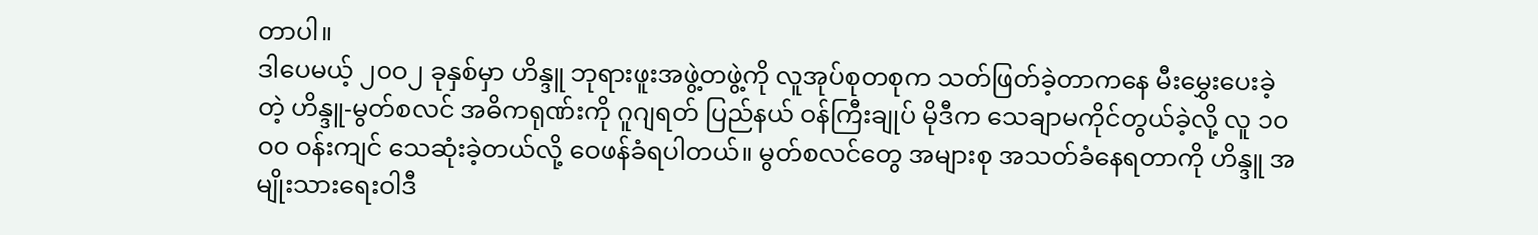တာပါ။
ဒါပေမယ့် ၂၀ဝ၂ ခုနှစ်မှာ ဟိန္ဒူ ဘုရားဖူးအဖွဲ့တဖွဲ့ကို လူအုပ်စုတစုက သတ်ဖြတ်ခဲ့တာကနေ မီးမွှေးပေးခဲ့တဲ့ ဟိန္ဒူ-မွတ်စလင် အဓိကရုဏ်းကို ဂူဂျရတ် ပြည်နယ် ဝန်ကြီးချုပ် မိုဒီက သေချာမကိုင်တွယ်ခဲ့လို့ လူ ၁၀ဝ၀ ဝန်းကျင် သေဆုံးခဲ့တယ်လို့ ဝေဖန်ခံရပါတယ်။ မွတ်စလင်တွေ အများစု အသတ်ခံနေရတာကို ဟိန္ဒူ အမျိုးသားရေးဝါဒီ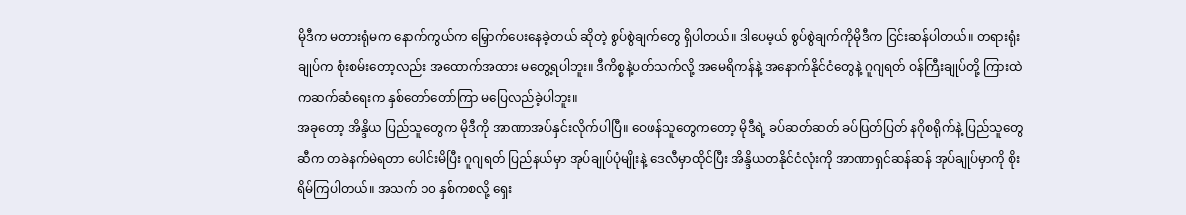မိုဒီက မတားရုံမက နောက်ကွယ်က မြှောက်ပေးနေခဲ့တယ် ဆိုတဲ့ စွပ်စွဲချက်တွေ ရှိပါတယ်။ ဒါပေမ့ယ် စွပ်စွဲချက်ကိုမိုဒီက ငြင်းဆန်ပါတယ်။ တရားရုံးချုပ်က စုံးစမ်းတော့လည်း အထောက်အထား မတွေ့ရပါဘူး။ ဒီကိစ္စနဲ့ပတ်သက်လို့ အမေရိကန်နဲ့ အနောက်နိုင်ငံတွေနဲ့ ဂူဂျရတ် ဝန်ကြီးချုပ်တို့ ကြားထဲကဆက်ဆံရေးက နှစ်တော်တော်ကြာ မပြေလည်ခဲ့ပါဘူး။
အခုတော့ အိန္ဒိယ ပြည်သူတွေက မိုဒီကို အာဏာအပ်နှင်းလိုက်ပါပြီ။ ဝေဖန်သူတွေကတော့ မိုဒီရဲ့ ခပ်ဆတ်ဆတ် ခပ်ပြတ်ပြတ် နဂိုစရိုက်နဲ့ ပြည်သူတွေဆီက တခဲနက်မဲရတာ ပေါင်းမိပြီး ဂူဂျရတ် ပြည်နယ်မှာ အုပ်ချုပ်ပုံမျိုးနဲ့ ဒေလီမှာထိုင်ပြီး အိန္ဒိယတနိုင်ငံလုံးကို အာဏာရှင်ဆန်ဆန် အုပ်ချုပ်မှာကို စိုးရိမ်ကြပါတယ်။ အသက် ၁၀ နှစ်ကစလို့ ရှေး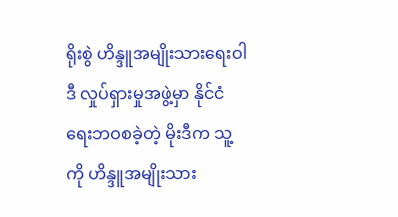ရိုးစွဲ ဟိန္ဒူအမျိုးသားရေးဝါဒီ လှုပ်ရှားမှုအဖွဲ့မှာ နိုင်ငံရေးဘဝစခဲ့တဲ့ မိုးဒီက သူ့ကို ဟိန္ဒူအမျိုးသား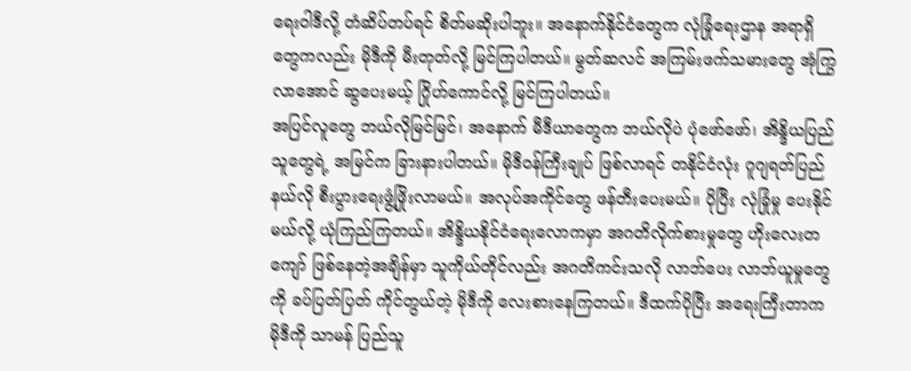ရေးဝါဒီလို့ တံဆိပ်တပ်ရင် စိတ်မဆိုးပါဘူး။ အနောက်နိုင်ငံတွေက လုံခြုံရေးဌာန အရာရှိတွေကလည်း မိုဒီကို မီးတုတ်လို့ မြင်ကြပါတယ်။ မွတ်ဆလင် အကြမ်းဖက်သမားတွေ အုံကြွလာအောင် ဆွပေးမယ့် ဂြိုဟ်ကောင်လို့ မြင်ကြပါတယ်။
အပြင်လူတွေ ဘယ်လိုမြင်မြင်၊ အနောက် မီဒီယာတွေက ဘယ်လိုပဲ ပုံဖော်ဖော်၊ အိန္ဒိယပြည်သူတွေရဲ့ အမြင်က ခြားနားပါတယ်။ မိုဒီဝန်ကြီးချုပ် ဖြစ်လာရင် တနိုင်ငံလုံး ဂူဂျရတ်ပြည်နယ်လို စီးပွားရေးဖွံ့ဖြိုးလာမယ်။ အလုပ်အကိုင်တွေ ဖန်တီးပေးမယ်။ ပိုပြီး လုံခြုံမှု ပေးနိုင်မယ်လို့ ယုံကြည်ကြတယ်။ အိန္ဒိယနိုင်ငံရေးလောကမှာ အဂတိလိုက်စားမှုတွေ ဟိုးလေးတကျော် ဖြစ်နေတဲ့အချိန်မှာ သူကိုယ်တိုင်လည်း အဂတိကင်းသလို လာဘ်ပေး လာဘ်ယူမှုတွေကို ခပ်ပြတ်ပြတ် ကိုင်တွယ်တဲ့ မိုဒီကို လေးစားနေကြတယ်။ ဒီထက်ပိုပြီး အရေးကြီးတာက မိုဒီကို သာမန် ပြည်သူ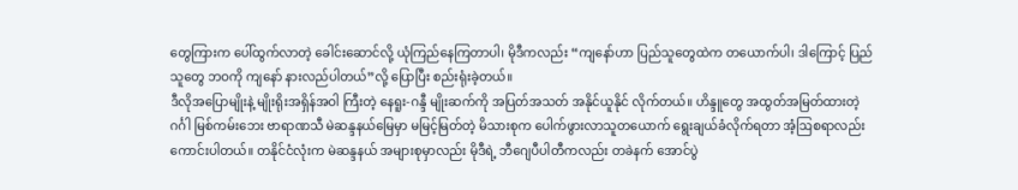တွေကြားက ပေါ်ထွက်လာတဲ့ ခေါင်းဆောင်လို့ ယုံကြည်နေကြတာပါ၊ မိုဒီကလည်း “ကျနော်ဟာ ပြည်သူတွေထဲက တယောက်ပါ၊ ဒါကြောင့် ပြည်သူတွေ ဘဝကို ကျနော် နားလည်ပါတယ်”လို့ ပြောပြီး စည်းရုံးခဲ့တယ်။
ဒီလိုအပြောမျိုးနဲ့ မျိုးရိုးအရှိန်အဝါ ကြီးတဲ့ နေရူး-ဂန္ဒီ မျိုးဆက်ကို အပြတ်အသတ် အနိုင်ယူနိုင် လိုက်တယ်။ ဟိန္ဒူတွေ အထွတ်အမြတ်ထားတဲ့ ဂင်္ဂါ မြစ်ကမ်းဘေး ဗာရာဏသီ မဲဆန္ဒနယ်မြေမှာ မမြင့်မြတ်တဲ့ မိသားစုက ပေါက်ဖွားလာသူတယောက် ရွေးချယ်ခံလိုက်ရတာ အံ့ဩစရာလည်း ကောင်းပါတယ်။ တနိုင်ငံလုံးက မဲဆန္ဒနယ် အများစုမှာလည်း မိုဒီရဲ့ ဘီဂျေပီပါတီကလည်း တခဲနက် အောင်ပွဲ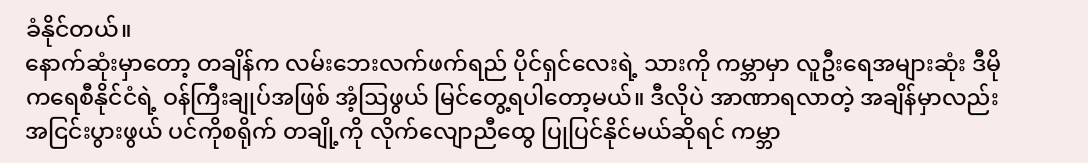ခံနိုင်တယ်။
နောက်ဆုံးမှာတော့ တချိန်က လမ်းဘေးလက်ဖက်ရည် ပိုင်ရှင်လေးရဲ့ သားကို ကမ္ဘာမှာ လူဦးရေအများဆုံး ဒီမိုကရေစီနိုင်ငံရဲ့ ဝန်ကြီးချုပ်အဖြစ် အံ့ဩဖွယ် မြင်တွေ့ရပါတော့မယ်။ ဒီလိုပဲ အာဏာရလာတဲ့ အချိန်မှာလည်း အငြင်းပွားဖွယ် ပင်ကိုစရိုက် တချို့ကို လိုက်လျောညီထွေ ပြုပြင်နိုင်မယ်ဆိုရင် ကမ္ဘာ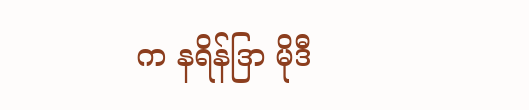က နရိန်ဒြာ မိုဒီ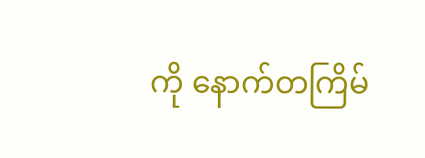ကို နောက်တကြိမ်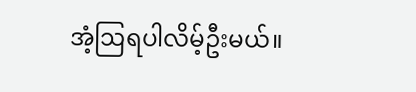အံ့ဩရပါလိမ့်ဦးမယ်။